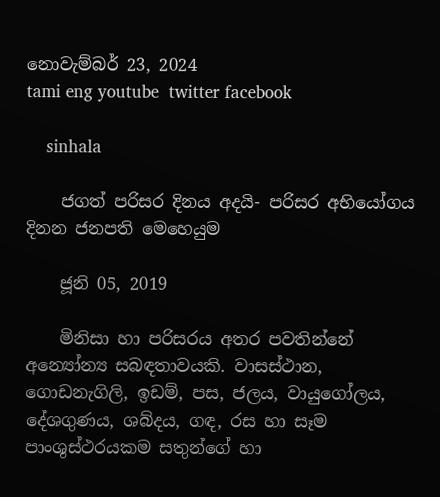නොවැම්බර් 23, 2024
tami eng youtube  twitter facebook

    sinhala

    ජගත් පරිසර දිනය අදයි- පරිසර අභියෝගය දිනන ජනපති මෙහෙයුම

    ජූනි 05, 2019

    මිනිසා හා පරිසරය අතර පවතින්නේ අන්‍යෝන්‍ය සබඳතාවයකි. වාසස්ථාන, ගොඩනැගිලි, ඉඩම්, පස, ජලය, වායුගෝලය, දේශගුණය, ශබ්දය, ගඳ, රස හා සෑම පාංශුස්ථරයකම සතුන්ගේ හා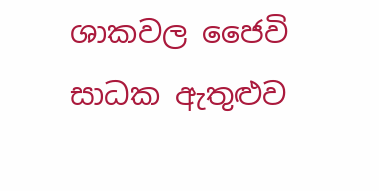ශාකවල ජෛවි සාධක ඇතුළුව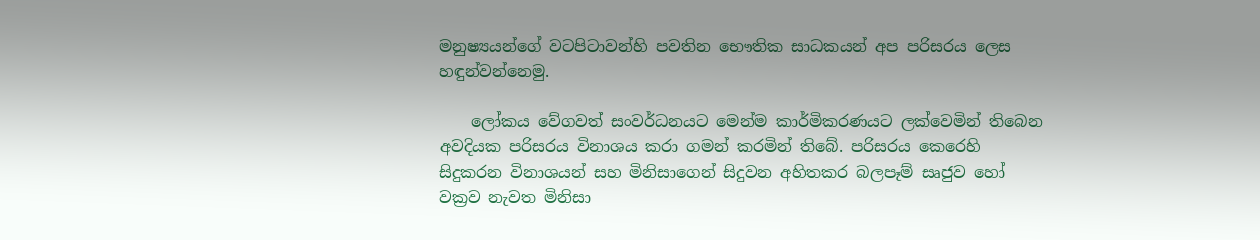මනුෂ්‍යයන්ගේ වටපිටාවන්හි පවතින භෞතික සාධකයන් අප පරිසරය ලෙස හඳුන්වන්නෙමු.

    ලෝකය වේගවත් සංවර්ධනයට මෙන්ම කාර්මිකරණයට ලක්වෙමින් තිබෙන අවදියක පරිසරය විනාශය කරා ගමන් කරමින් තිබේ. පරිසරය කෙරෙහි සිදුකරන විනාශයන් සහ මිනිසාගෙන් සිදුවන අහිතකර බලපෑම් සෘජුව හෝ වක්‍රව නැවත මිනිසා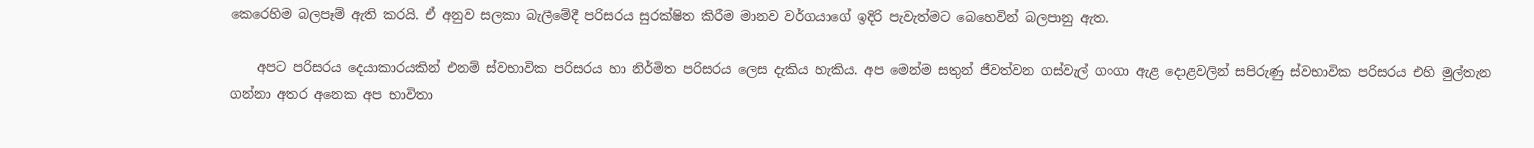කෙරෙහිම බලපෑම් ඇති කරයි. ඒ අනුව සලකා බැලීමේදී පරිසරය සුරක්ෂිත කිරීම මානව වර්ගයාගේ ඉදිරි පැවැත්මට බෙහෙවින් බලපානු ඇත.

    අපට පරිසරය දෙයාකාරයකින් එනම් ස්වභාවික පරිසරය හා නිර්මිත පරිසරය ලෙස දැකිය හැකිය. අප මෙන්ම සතුන් ජීවත්වන ගස්වැල් ගංගා ඇළ දොළවලින් සපිරුණු ස්වභාවික පරිසරය එහි මුල්තැන ගන්නා අතර අනෙක අප භාවිතා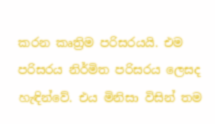කරන කෘත්‍රිම පරිසරයයි. එම පරිසරය නිර්මිත පරිසරය ලෙසද හැඳින්වේ. එය මිනිසා විසින් තම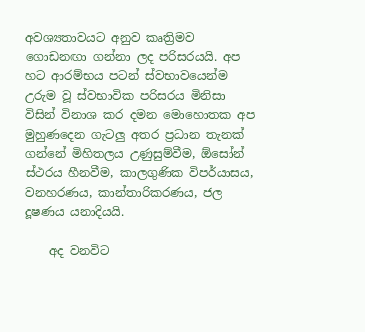අවශ්‍යතාවයට අනුව කෘත්‍රිමව ගොඩනඟා ගන්නා ලද පරිසරයයි. අප හට ආරම්භය පටන් ස්වභාවයෙන්ම උරුම වූ ස්වභාවික පරිසරය මිනිසා විසින් විනාශ කර දමන මොහොතක අප මුහුණදෙන ගැටලු අතර ප්‍රධාන තැනක් ගන්නේ මිහිතලය උණුසුම්වීම, ඕසෝන් ස්ථරය හීනවීම, කාලගුණික විපර්යාසය, වනහරණය, කාන්තාරිකරණය, ජල දූෂණය යනාදියයි.

    අද වනවිට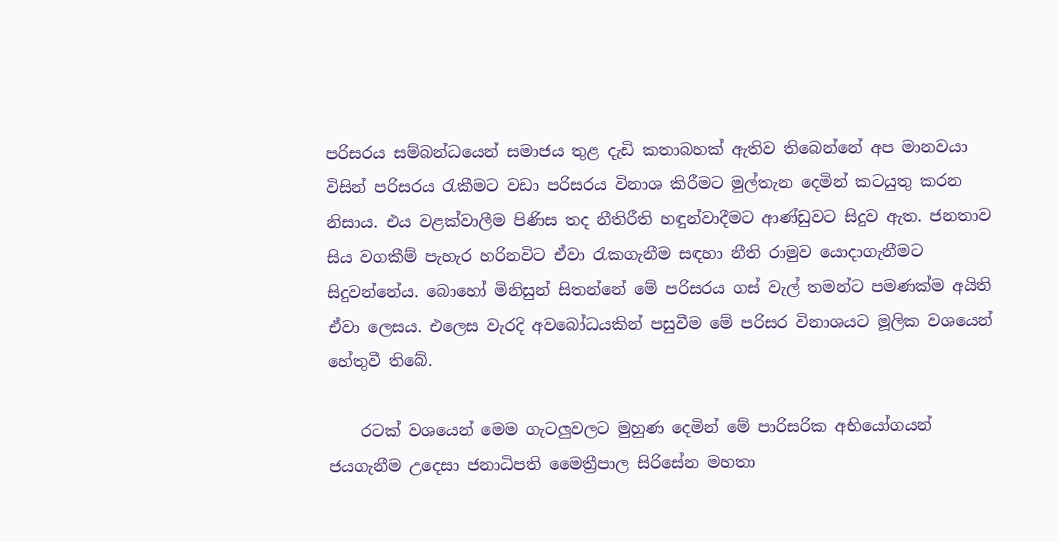පරිසරය සම්බන්ධයෙන් සමාජය තුළ දැඩි කතාබහක් ඇතිව තිබෙන්නේ අප මානවයා විසින් පරිසරය රැකීමට වඩා පරිසරය විනාශ කිරීමට මුල්තැන දෙමින් කටයුතු කරන නිසාය. එය වළක්වාලීම පිණිස තද නීතිරීති හඳුන්වාදීමට ආණ්ඩුවට සිදුව ඇත. ජනතාව සිය වගකීම් පැහැර හරිනවිට ඒවා රැකගැනීම සඳහා නීති රාමුව යොදාගැනීමට සිදුවන්නේය. බොහෝ මිනිසුන් සිතන්නේ මේ පරිසරය ගස් වැල් තමන්ට පමණක්ම අයිති ඒවා ලෙසය. එලෙස වැරදි අවබෝධයකින් පසුවීම මේ පරිසර විනාශයට මූලික වශයෙන් හේතුවී තිබේ.

    රටක් වශයෙන් මෙම ගැටලුවලට මුහුණ දෙමින් මේ පාරිසරික අභියෝගයන් ජයගැනීම උදෙසා ජනාධිපති මෛත්‍රීපාල සිරිසේන මහතා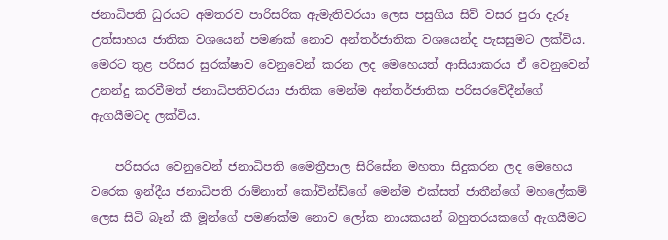ජනාධිපති ධුරයට අමතරව පාරිසරික ඇමැතිවරයා ලෙස පසුගිය සිව් වසර පුරා දැරූ උත්සාහය ජාතික වශයෙන් පමණක් නොව අන්තර්ජාතික වශයෙන්ද පැසසුමට ලක්විය. මෙරට තුළ පරිසර සුරක්ෂාව වෙනුවෙන් කරන ලද මෙහෙයත් ආසියාකරය ඒ වෙනුවෙන් උනන්දු කරවීමත් ජනාධිපතිවරයා ජාතික මෙන්ම අන්තර්ජාතික පරිසරවේදීන්ගේ ඇගයීමටද ලක්විය.

    පරිසරය වෙනුවෙන් ජනාධිපති මෛත්‍රීපාල සිරිසේන මහතා සිදුකරන ලද මෙහෙය වරෙක ඉන්දීය ජනාධිපති රාම්නාත් කෝවින්ඩ්ගේ මෙන්ම එක්සත් ජාතීන්ගේ මහලේකම් ලෙස සිටි බෑන් කී මූන්ගේ පමණක්ම නොව ලෝක නායකයන් බහුතරයකගේ ඇගයීමට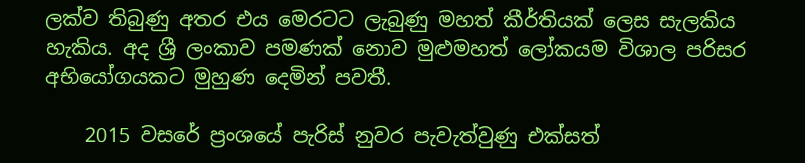ලක්ව තිබුණු අතර එය මෙරටට ලැබුණු මහත් කීර්තියක් ලෙස සැලකිය හැකිය. අද ශ්‍රී ලංකාව පමණක් නොව මුළුමහත් ලෝකයම විශාල පරිසර අභියෝගයකට මුහුණ දෙමින් පවතී.

    2015 වසරේ ප්‍රංශයේ පැරිස් නුවර පැවැත්වුණු එක්සත්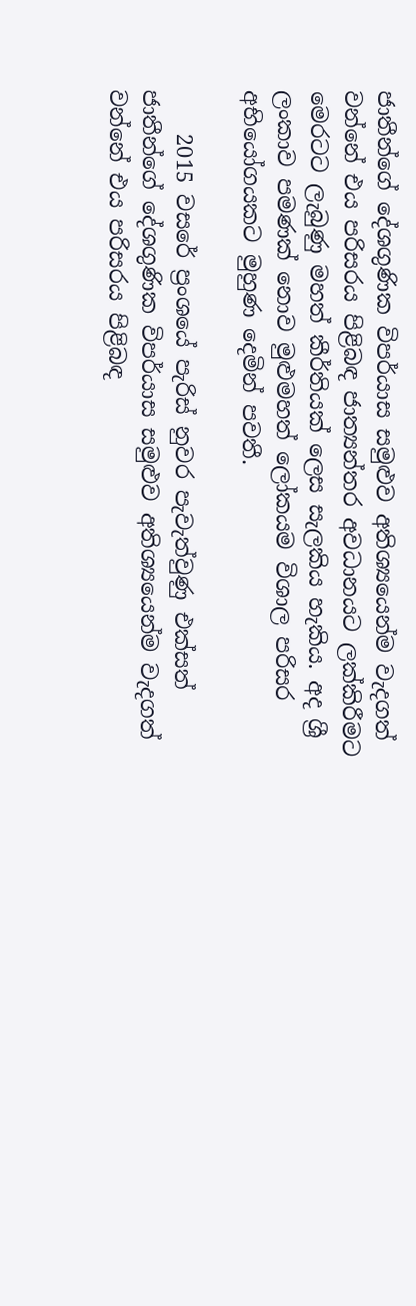ජාතීන්ගේ දේශගුණික විපර්යාස සමුළුව අතිශ්‍යයෙන්ම වැදගත් වන්නේ එය පරිසරය පිළිබඳ ජාත්‍යන්තර අවධානයට ලක්කිරීමට මෙරටට ලැබුණු මහත් කීර්තියක් ලෙස සැලකිය හැකිය. අද ශ්‍රී ලංකාව පමණක් නොව මුළුමහත් ලෝකයම විශාල පරිසර අභියෝගයකට මුහුණ දෙමින් පවතී.

    2015 වසරේ ප්‍රංශයේ පැරිස් නුවර පැවැත්වුණු එක්සත් ජාතීන්ගේ දේශගුණික විපර්යාස සමුළුව අතිශ්‍යයෙන්ම වැදගත් වන්නේ එය පරිසරය පිළිබඳ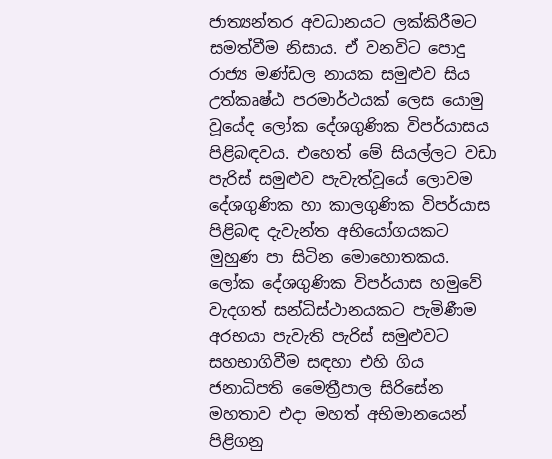ජාත්‍යන්තර අවධානයට ලක්කිරීමට සමත්වීම නිසාය. ඒ වනවිට පොදු රාජ්‍ය මණ්ඩල නායක සමුළුව සිය උත්කෘෂ්ඨ පරමාර්ථයක් ලෙස යොමු වූයේද ලෝක දේශගුණික විපර්යාසය පිළිබඳවය. එහෙත් මේ සියල්ලට වඩා පැරිස් සමුළුව පැවැත්වූයේ ලොවම දේශගුණික හා කාලගුණික විපර්යාස පිළිබඳ දැවැන්ත අභියෝගයකට මුහුණ පා සිටින මොහොතකය. ලෝක දේශගුණික විපර්යාස හමුවේ වැදගත් සන්ධිස්ථානයකට පැමිණීම අරභයා පැවැති පැරිස් සමුළුවට සහභාගිවීම සඳහා එහි ගිය ජනාධිපති මෛත්‍රීපාල සිරිසේන මහතාව එදා මහත් අභිමානයෙන් පිළිගනු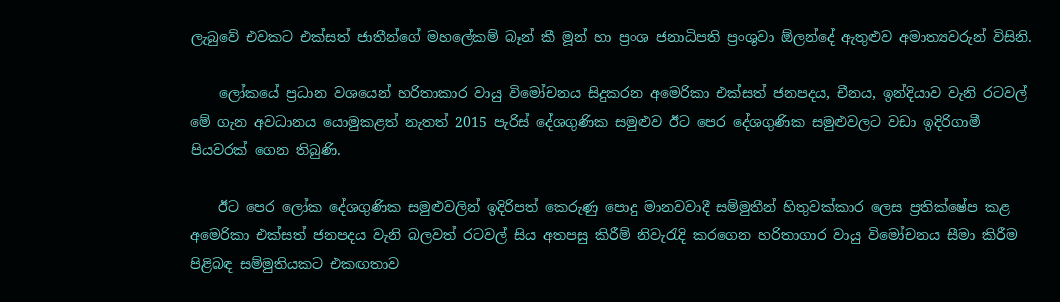ලැබුවේ එවකට එක්සත් ජාතීන්ගේ මහලේකම් බෑන් කී මූන් හා ප්‍රංශ ජනාධිපති ප්‍රංශුවා ඕලන්දේ ඇතුළුව අමාත්‍යවරුන් විසිනි.

    ලෝකයේ ප්‍රධාන වශයෙන් හරිතාකාර වායු විමෝචනය සිදුකරන අමෙරිකා එක්සත් ජනපදය, චීනය, ඉන්දියාව වැනි රටවල් මේ ගැන අවධානය යොමුකළත් නැතත් 2015 පැරිස් දේශගුණික සමුළුව ඊට පෙර දේශගුණික සමුළුවලට වඩා ඉදිරිගාමී පියවරක් ගෙන තිබුණි.

    ඊට පෙර ලෝක දේශගුණික සමුළුවලින් ඉදිරිපත් කෙරුණු පොදු මානවවාදී සම්මුතීන් හිතුවක්කාර ලෙස ප්‍රතික්ෂේප කළ අමෙරිකා එක්සත් ජනපදය වැනි බලවත් රටවල් සිය අතපසු කිරීම් නිවැරැදි කරගෙන හරිතාගාර වායු විමෝචනය සීමා කිරීම පිළිබඳ සම්මුතියකට එකඟතාව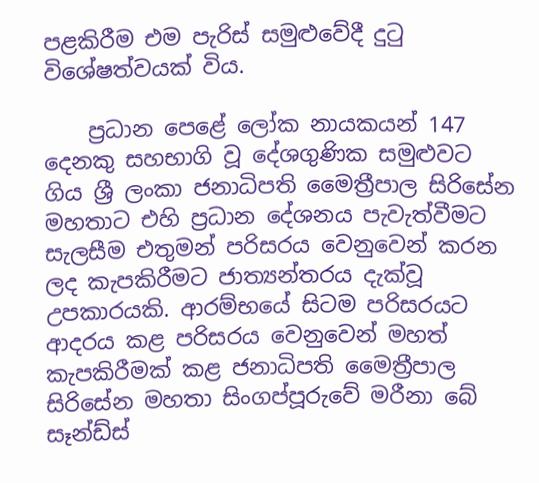පළකිරීම එම පැරිස් සමුළුවේදී දුටු විශේෂත්වයක් විය.

    ප්‍රධාන පෙළේ ලෝක නායකයන් 147 දෙනකු සහභාගි වූ දේශගුණික සමුළුවට ගිය ශ්‍රී ලංකා ජනාධිපති මෛත්‍රීපාල සිරිසේන මහතාට එහි ප්‍රධාන දේශනය පැවැත්වීමට සැලසීම එතුමන් පරිසරය වෙනුවෙන් කරන ලද කැපකිරීමට ජාත්‍යන්තරය දැක්වූ උපකාරයකි. ආරම්භයේ සිටම පරිසරයට ආදරය කළ පරිසරය වෙනුවෙන් මහත් කැපකිරීමක් කළ ජනාධිපති මෛත්‍රීපාල සිරිසේන මහතා සිංගප්පූරුවේ මරීනා බේ සෑන්ඩ්ස්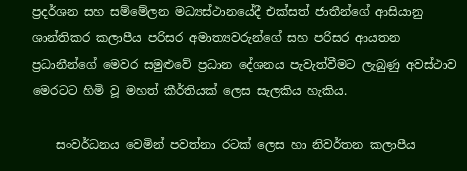ප්‍රදර්ශන සහ සම්මේලන මධ්‍යස්ථානයේදී එක්සත් ජාතීන්ගේ ආසියානු ශාන්තිකර කලාපීය පරිසර අමාත්‍යවරුන්ගේ සහ පරිසර ආයතන ප්‍රධානීන්ගේ මෙවර සමුළුවේ ප්‍රධාන දේශනය පැවැත්වීමට ලැබුණු අවස්ථාව මෙරටට හිමි වූ මහත් කීර්තියක් ලෙස සැලකිය හැකිය.

    සංවර්ධනය වෙමින් පවත්නා රටක් ලෙස හා නිවර්තන කලාපීය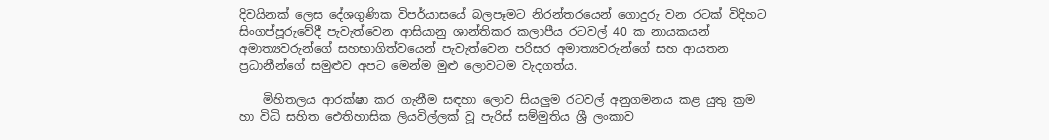දිවයිනක් ලෙස දේශගුණික විපර්යාසයේ බලපෑමට නිරන්තරයෙන් ගොදුරු වන රටක් විදිහට සිංගප්පූරුවේදී පැවැත්වෙන ආසියානු ශාන්තිකර කලාපීය රටවල් 40 ක නායකයන් අමාත්‍යවරුන්ගේ සහභාගිත්වයෙන් පැවැත්වෙන පරිසර අමාත්‍යවරුන්ගේ සහ ආයතන ප්‍රධානීන්ගේ සමුළුව අපට මෙන්ම මුළු ලොවටම වැදගත්ය.

    මිහිතලය ආරක්ෂා කර ගැනීම සඳහා ලොව සියලුම රටවල් අනුගමනය කළ යුතු ක්‍රම හා විධි සහිත ඓතිහාසික ලියවිල්ලක් වූ පැරිස් සම්මුතිය ශ්‍රී ලංකාව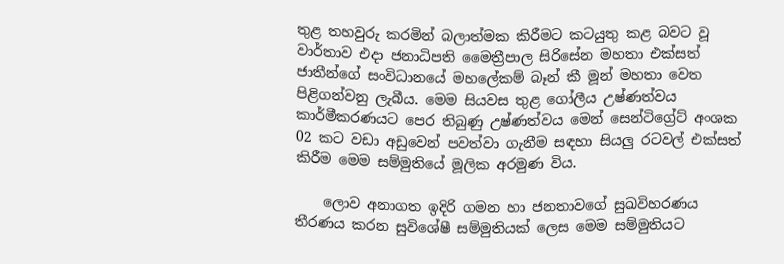තුළ තහවුරු කරමින් බලාත්මක කිරීමට කටයුතු කළ බවට වූ වාර්තාව එදා ජනාධිපති මෛත්‍රීපාල සිරිසේන මහතා එක්සත් ජාතීන්ගේ සංවිධානයේ මහලේකම් බෑන් කී මූන් මහතා වෙත පිළිගන්වනු ලැබීය. මෙම සියවස තුළ ගෝලීය උෂ්ණත්වය කාර්මීකරණයට පෙර තිබුණු උෂ්ණත්වය මෙන් සෙන්ටිග්‍රේට් අංශක 02 කට වඩා අඩුවෙන් පවත්වා ගැනීම සඳහා සියලු රටවල් එක්සත් කිරීම මෙම සම්මුතියේ මූලික අරමුණ විය.

    ලොව අනාගත ඉදිරි ගමන හා ජනතාවගේ සුඛවිහරණය තීරණය කරන සුවිශේෂී සම්මුතියක් ලෙස මෙම සම්මුතියට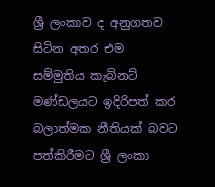ශ්‍රී ලංකාව ද අනුගතව සිටින අතර එම සම්මුතිය කැබිනට් මණ්ඩලයට ඉදිරිපත් කර බලාත්මක නීතියක් බවට පත්කිරීමට ශ්‍රී ලංකා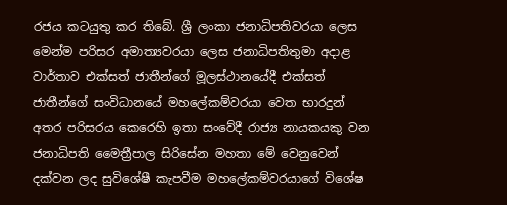රජය කටයුතු කර තිබේ. ශ්‍රී ලංකා ජනාධිපතිවරයා ලෙස මෙන්ම පරිසර අමාත්‍යවරයා ලෙස ජනාධිපතිතුමා අදාළ වාර්තාව එක්සත් ජාතීන්ගේ මූලස්ථානයේදී එක්සත් ජාතීන්ගේ සංවිධානයේ මහලේකම්වරයා වෙත භාරදුන් අතර පරිසරය කෙරෙහි ඉතා සංවේදී රාජ්‍ය නායකයකු වන ජනාධිපති මෛත්‍රීපාල සිරිසේන මහතා මේ වෙනුවෙන් දක්වන ලද සුවිශේෂී කැපවීම මහලේකම්වරයාගේ විශේෂ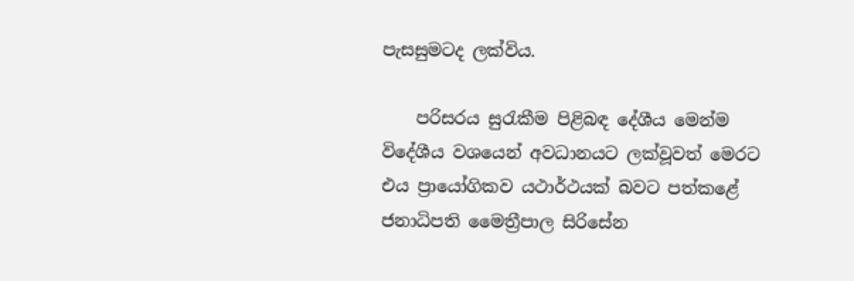පැසසුමටද ලක්විය.

    පරිසරය සුරැකීම පිළිබඳ දේශීය මෙන්ම විදේශීය වශයෙන් අවධානයට ලක්වූවත් මෙරට එය ප්‍රායෝගිකව යථාර්ථයක් බවට පත්කළේ ජනාධිපති මෛත්‍රීපාල සිරිසේන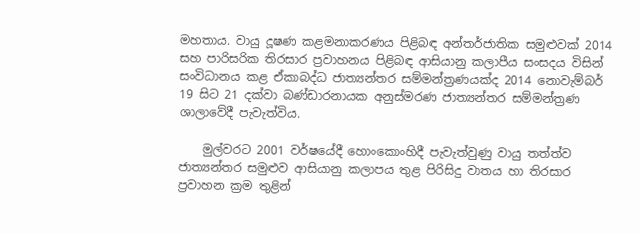මහතාය. වායු දූෂණ කළමනාකරණය පිළිබඳ අන්තර්ජාතික සමුළුවක් 2014 සහ පාරිසරික තිරසාර ප්‍රවාහනය පිළිබඳ ආසියානු කලාපීය සංසදය විසින් සංවිධානය කළ ඒකාබද්ධ ජාත්‍යන්තර සම්මන්ත්‍රණයක්ද 2014 නොවැම්බර් 19 සිට 21 දක්වා බණ්ඩාරනායක අනුස්මරණ ජාත්‍යන්තර සම්මන්ත්‍රණ ශාලාවේදී පැවැත්විය.

    මුල්වරට 2001 වර්ෂයේදී හොංකොංහිදී පැවැත්වුණු වායු තත්ත්ව ජාත්‍යන්තර සමුළුව ආසියානු කලාපය තුළ පිරිසිදු වාතය හා තිරසාර ප්‍රවාහන ක්‍රම තුළින්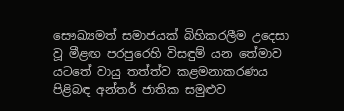සෞඛ්‍යමත් සමාජයක් බිහිකරලීම උදෙසා වූ මීළඟ පරපුරෙහි විසඳුම් යන තේමාව යටතේ වායු තත්ත්ව කළමනාකරණය පිළිබඳ අන්තර් ජාතික සමුළුව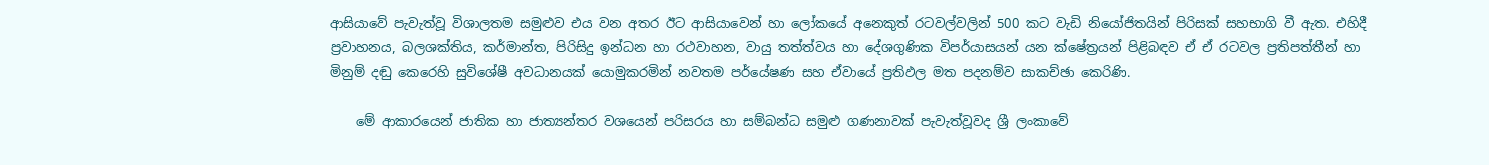ආසියාවේ පැවැත්වූ විශාලතම සමුළුව එය වන අතර ඊට ආසියාවෙන් හා ලෝකයේ අනෙකුත් රටවල්වලින් 500 කට වැඩි නියෝජිතයින් පිරිසක් සහභාගි වී ඇත. එහිදී ප්‍රවාහනය, බලශක්තිය, කර්මාන්ත, පිරිසිදු ඉන්ධන හා රථවාහන, වායු තත්ත්වය හා දේශගුණික විපර්යාසයන් යන ක්ෂේත්‍රයන් පිළිබඳව ඒ ඒ රටවල ප්‍රතිපත්තීන් හා මිනුම් දඬු කෙරෙහි සුවිශේෂී අවධානයක් යොමුකරමින් නවතම පර්යේෂණ සහ ඒවායේ ප්‍රතිඵල මත පදනම්ව සාකච්ඡා කෙරිණි.

    මේ ආකාරයෙන් ජාතික හා ජාත්‍යන්තර වශයෙන් පරිසරය හා සම්බන්ධ සමුළු ගණනාවක් පැවැත්වූවද ශ්‍රී ලංකාවේ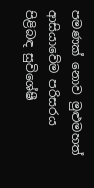පමණක් නොව මුළුමහත් ආසියාවේම පරිසරය පිළිබඳ සුවිශේෂී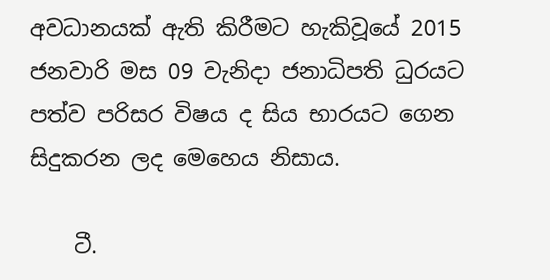අවධානයක් ඇති කිරීමට හැකිවූයේ 2015 ජනවාරි මස 09 වැනිදා ජනාධිපති ධුරයට පත්ව පරිසර විෂය ද සිය භාරයට ගෙන සිදුකරන ලද මෙහෙය නිසාය.

    ටී.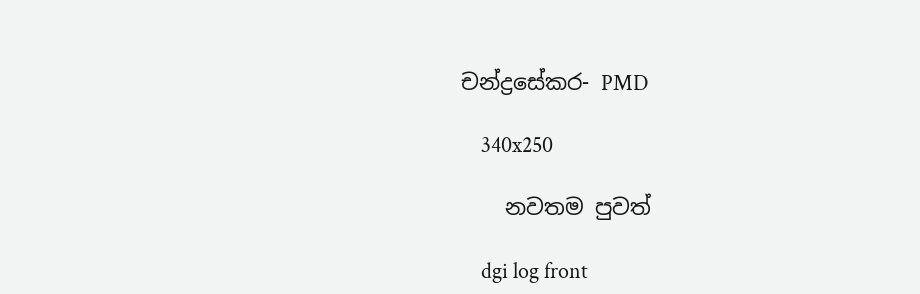චන්ද්‍රසේකර- PMD

    340x250

    නවතම පුවත්

    dgi log front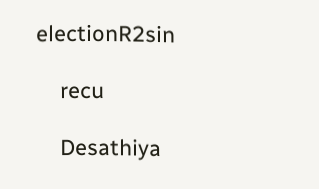electionR2sin

    recu

    Desathiya